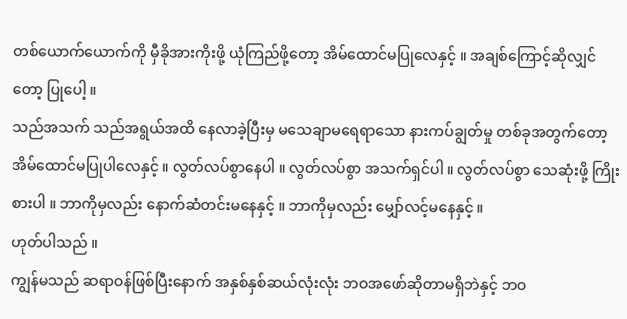တစ်ယောက်ယောက်ကို မှီခိုအားကိုးဖို့ ယုံကြည်ဖို့တော့ အိမ်ထောင်မပြုလေနှင့် ။ အချစ်ကြောင့်ဆိုလျှင်တော့ ပြုပေါ့ ။
သည်အသက် သည်အရွယ်အထိ နေလာခဲ့ပြီးမှ မသေချာမရေရာသော နားကပ်ချွတ်မှု တစ်ခုအတွက်တော့ အိမ်ထောင်မပြုပါလေနှင့် ။ လွတ်လပ်စွာနေပါ ။ လွတ်လပ်စွာ အသက်ရှင်ပါ ။ လွတ်လပ်စွာ သေဆုံးဖို့ ကြိုးစားပါ ။ ဘာကိုမှလည်း နောက်ဆံတင်းမနေနှင့် ။ ဘာကိုမှလည်း မျှော်လင့်မနေနှင့် ။
ဟုတ်ပါသည် ။
ကျွန်မသည် ဆရာဝန်ဖြစ်ပြီးနောက် အနှစ်နှစ်ဆယ်လုံးလုံး ဘဝအဖော်ဆိုတာမရှိဘဲနှင့် ဘဝ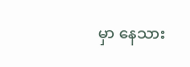မှာ နေသား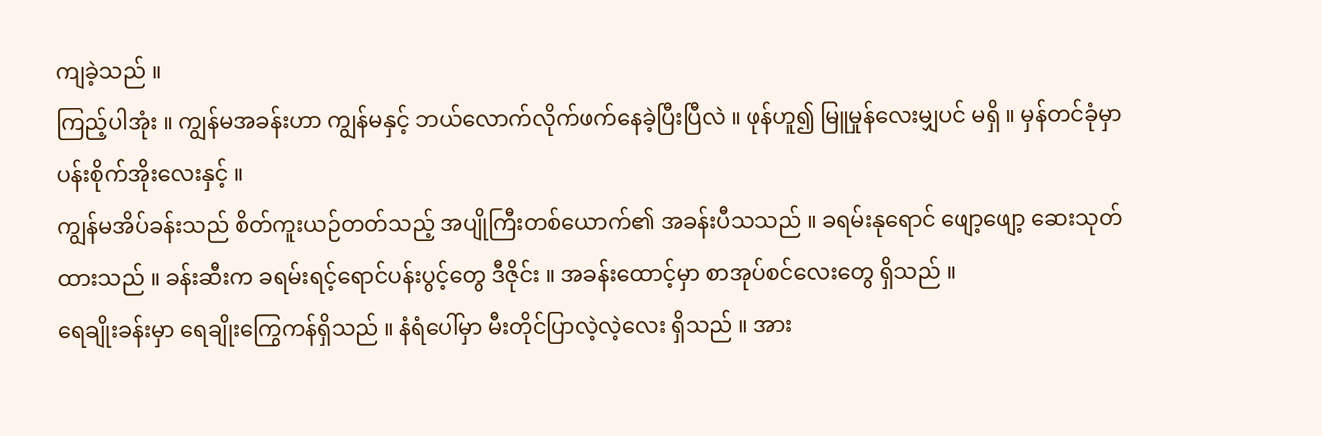ကျခဲ့သည် ။
ကြည့်ပါအုံး ။ ကျွန်မအခန်းဟာ ကျွန်မနှင့် ဘယ်လောက်လိုက်ဖက်နေခဲ့ပြီးပြီလဲ ။ ဖုန်ဟူ၍ မြူမှုန်လေးမျှပင် မရှိ ။ မှန်တင်ခုံမှာ ပန်းစိုက်အိုးလေးနှင့် ။
ကျွန်မအိပ်ခန်းသည် စိတ်ကူးယဉ်တတ်သည့် အပျိုကြီးတစ်ယောက်၏ အခန်းပီသသည် ။ ခရမ်းနုရောင် ဖျော့ဖျော့ ဆေးသုတ်ထားသည် ။ ခန်းဆီးက ခရမ်းရင့်ရောင်ပန်းပွင့်တွေ ဒီဇိုင်း ။ အခန်းထောင့်မှာ စာအုပ်စင်လေးတွေ ရှိသည် ။
ရေချိုးခန်းမှာ ရေချိုးကြွေကန်ရှိသည် ။ နံရံပေါ်မှာ မီးတိုင်ပြာလဲ့လဲ့လေး ရှိသည် ။ အား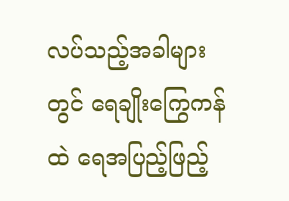လပ်သည့်အခါများတွင် ရေချိုးကြွေကန်ထဲ ရေအပြည့်ဖြည့်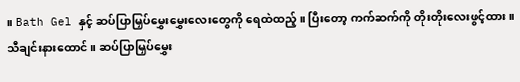။ Bath Gel နှင့် ဆပ်ပြာမြှပ်မွှေးမွှေးလေးတွေကို ရေထဲထည့် ။ ပြီးတော့ ကက်ဆက်ကို တိုးတိုးလေးဖွင့်ထား ။ သီချင်းနားထောင် ။ ဆပ်ပြာမြှပ်မွှေး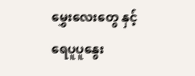မွှေးလေးတွေ နှင့် ရေပူပူနွေး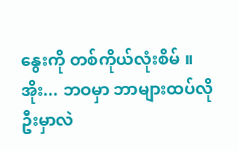နွေးကို တစ်ကိုယ်လုံးစိမ် ။
အိုး... ဘဝမှာ ဘာများထပ်လိုဦးမှာလဲ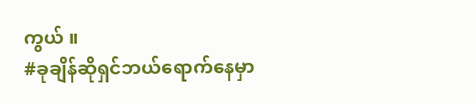ကွယ် ။
#ခုချိန်ဆိုရှင်ဘယ်ရောက်နေမှာ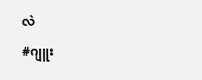လဲ
#ဂျူး